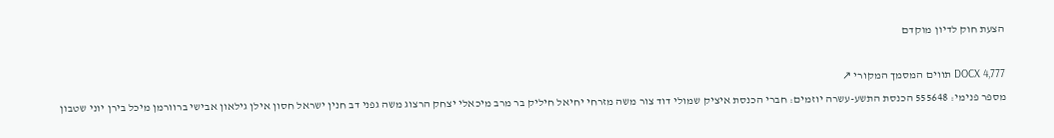הצעת חוק לדיון מוקדם

DOCX 4,777 תווים המסמך המקורי ↗
מספר פנימי: 555648 הכנסת התשע-עשרה יוזמים: חברי הכנסת איציק שמולי דוד צור משה מזרחי יחיאל חיליק בר מרב מיכאלי יצחק הרצוג משה גפני דב חנין ישראל חסון אילן גילאון אבישי ברוורמן מיכל בירן יוני שטבון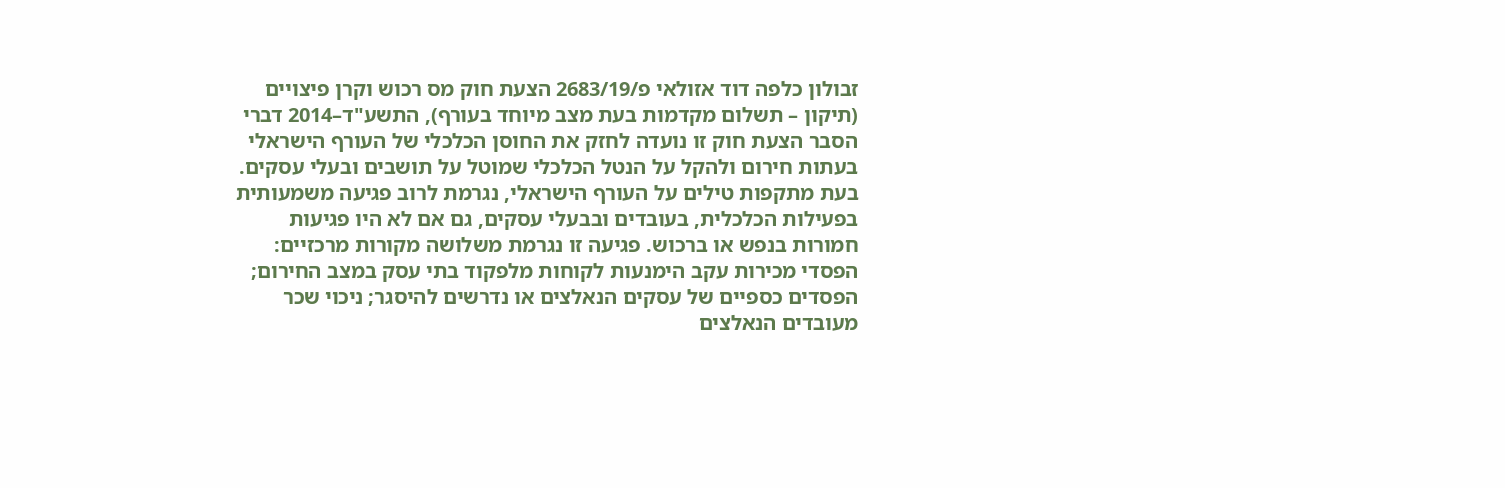זבולון כלפה דוד אזולאי פ/2683/19 הצעת חוק מס רכוש וקרן פיצויים (תיקון – תשלום מקדמות בעת מצב מיוחד בעורף), התשע"ד–2014 דברי הסבר הצעת חוק זו נועדה לחזק את החוסן הכלכלי של העורף הישראלי בעתות חירום ולהקל על הנטל הכלכלי שמוטל על תושבים ובעלי עסקים. בעת מתקפות טילים על העורף הישראלי, נגרמת לרוב פגיעה משמעותית בפעילות הכלכלית, בעובדים ובבעלי עסקים, גם אם לא היו פגיעות חמורות בנפש או ברכוש. פגיעה זו נגרמת משלושה מקורות מרכזיים: הפסדי מכירות עקב הימנעות לקוחות מלפקוד בתי עסק במצב החירום; הפסדים כספיים של עסקים הנאלצים או נדרשים להיסגר; ניכוי שכר מעובדים הנאלצים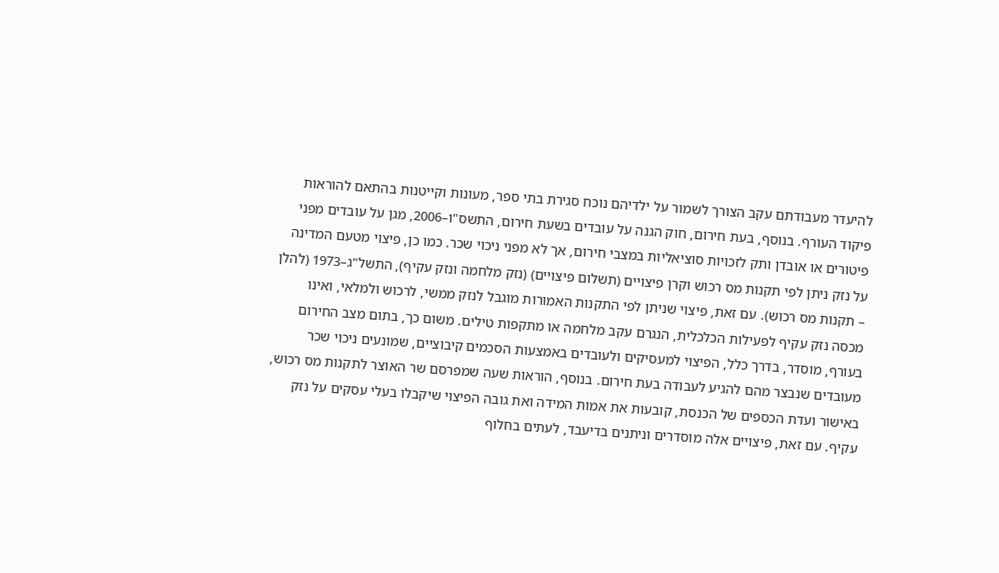להיעדר מעבודתם עקב הצורך לשמור על ילדיהם נוכח סגירת בתי ספר, מעונות וקייטנות בהתאם להוראות פיקוד העורף. בנוסף, בעת חירום, חוק הגנה על עובדים בשעת חירום, התשס"ו–2006, מגן על עובדים מפני פיטורים או אובדן ותק לזכויות סוציאליות במצבי חירום, אך לא מפני ניכוי שכר. כמו כן, פיצוי מטעם המדינה על נזק ניתן לפי תקנות מס רכוש וקרן פיצויים (תשלום פיצויים) (נזק מלחמה ונזק עקיף), התשל"ג–1973 (להלן – תקנות מס רכוש). עם זאת, פיצוי שניתן לפי התקנות האמורות מוגבל לנזק ממשי, לרכוש ולמלאי, ואינו מכסה נזק עקיף לפעילות הכלכלית, הנגרם עקב מלחמה או מתקפות טילים. משום כך, בתום מצב החירום בעורף, מוסדר, בדרך כלל, הפיצוי למעסיקים ולעובדים באמצעות הסכמים קיבוציים, שמונעים ניכוי שכר מעובדים שנבצר מהם להגיע לעבודה בעת חירום. בנוסף, הוראות שעה שמפרסם שר האוצר לתקנות מס רכוש, באישור ועדת הכספים של הכנסת, קובעות את אמות המידה ואת גובה הפיצוי שיקבלו בעלי עסקים על נזק עקיף. עם זאת, פיצויים אלה מוסדרים וניתנים בדיעבד, לעתים בחלוף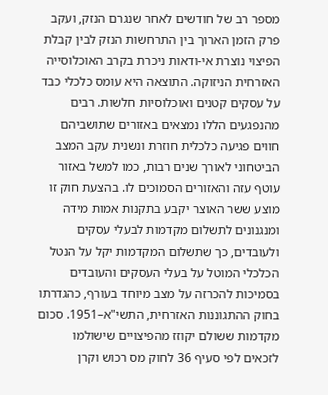מספר רב של חודשים לאחר שנגרם הנזק, ועקב פרק הזמן הארוך בין התרחשות הנזק לבין קבלת הפיצוי נוצרת אי-ודאות ניכרת בקרב האוכלוסייה האזרחית הניזוקה. התוצאה היא עומס כלכלי כבד על עסקים קטנים ואוכלוסיות חלשות. רבים מהנפגעים הללו נמצאים באזורים שתושביהם חווים פגיעה כלכלית חוזרת ונשנית עקב המצב הביטחוני לאורך שנים רבות, כמו למשל באזור עוטף עזה והאזורים הסמוכים לו. בהצעת חוק זו מוצע ששר האוצר יקבע בתקנות אמות מידה ומנגנונים לתשלום מקדמות לבעלי עסקים ולעובדים, כך שתשלום המקדמות יקל על הנטל הכלכלי המוטל על בעלי העסקים והעובדים בסמיכות להכרזה על מצב מיוחד בעורף, כהגדרתו בחוק ההתגוננות האזרחית, התשי"א–1951. סכום מקדמות ששולם יקוזז מהפיצויים שישולמו לזכאים לפי סעיף 36 לחוק מס רכוש וקרן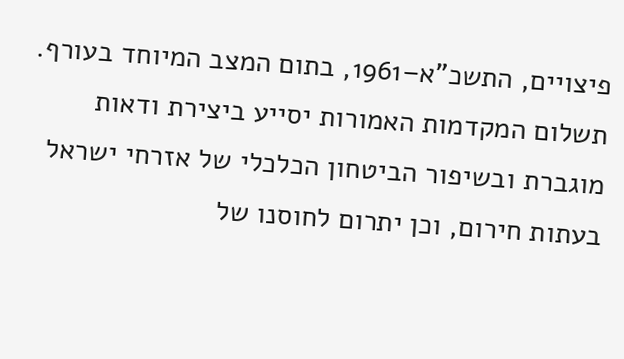פיצויים, התשכ"א–1961, בתום המצב המיוחד בעורף. תשלום המקדמות האמורות יסייע ביצירת ודאות מוגברת ובשיפור הביטחון הכלכלי של אזרחי ישראל בעתות חירום, וכן יתרום לחוסנו של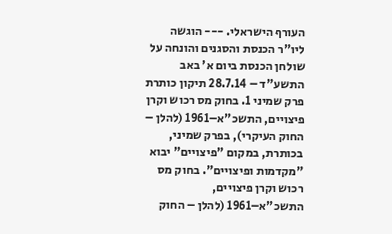העורף הישראלי. --- הוגשה ליו"ר הכנסת והסגנים והונחה על שולחן הכנסת ביום א' באב התשע"ד – 28.7.14 תיקון כותרת פרק שמיני 1. בחוק מס רכוש וקרן פיצויים, התשכ"א–1961 (להלן – החוק העיקרי), בפרק שמיני, בכותרת, במקום "פיצויים" יבוא "מקדמות ופיצויים". בחוק מס רכוש וקרן פיצויים, התשכ"א–1961 (להלן – החוק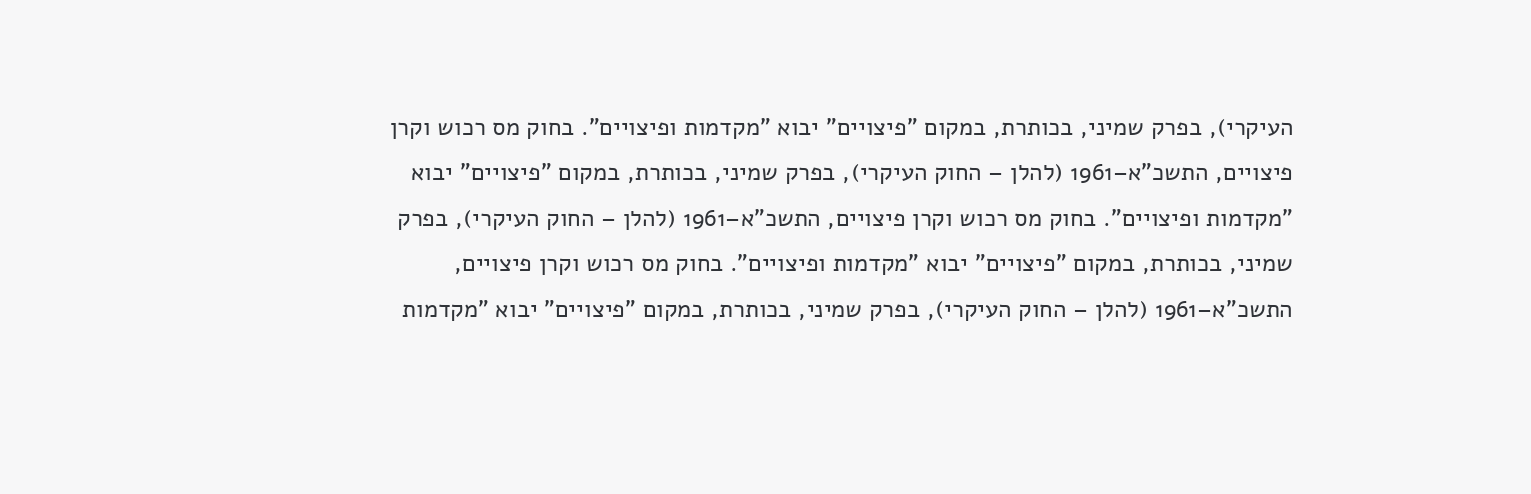העיקרי), בפרק שמיני, בכותרת, במקום "פיצויים" יבוא "מקדמות ופיצויים". בחוק מס רכוש וקרן פיצויים, התשכ"א–1961 (להלן – החוק העיקרי), בפרק שמיני, בכותרת, במקום "פיצויים" יבוא "מקדמות ופיצויים". בחוק מס רכוש וקרן פיצויים, התשכ"א–1961 (להלן – החוק העיקרי), בפרק שמיני, בכותרת, במקום "פיצויים" יבוא "מקדמות ופיצויים". בחוק מס רכוש וקרן פיצויים, התשכ"א–1961 (להלן – החוק העיקרי), בפרק שמיני, בכותרת, במקום "פיצויים" יבוא "מקדמות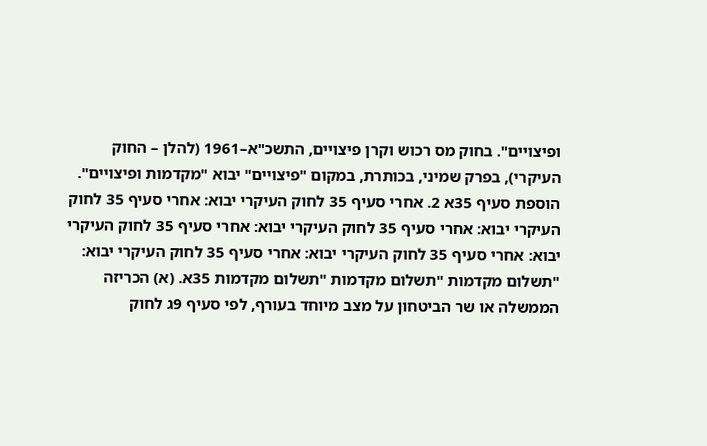ופיצויים". בחוק מס רכוש וקרן פיצויים, התשכ"א–1961 (להלן – החוק העיקרי), בפרק שמיני, בכותרת, במקום "פיצויים" יבוא "מקדמות ופיצויים". הוספת סעיף 35א 2. אחרי סעיף 35 לחוק העיקרי יבוא: אחרי סעיף 35 לחוק העיקרי יבוא: אחרי סעיף 35 לחוק העיקרי יבוא: אחרי סעיף 35 לחוק העיקרי יבוא: אחרי סעיף 35 לחוק העיקרי יבוא: אחרי סעיף 35 לחוק העיקרי יבוא: "תשלום מקדמות "תשלום מקדמות "תשלום מקדמות 35א. (א) הכריזה הממשלה או שר הביטחון על מצב מיוחד בעורף, לפי סעיף 9ג לחוק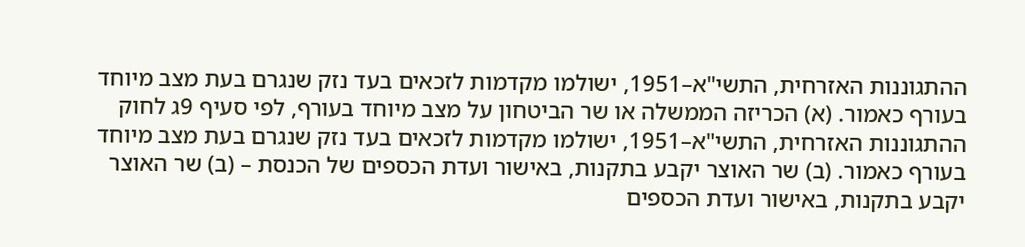ההתגוננות האזרחית, התשי"א–1951, ישולמו מקדמות לזכאים בעד נזק שנגרם בעת מצב מיוחד בעורף כאמור. (א) הכריזה הממשלה או שר הביטחון על מצב מיוחד בעורף, לפי סעיף 9ג לחוק ההתגוננות האזרחית, התשי"א–1951, ישולמו מקדמות לזכאים בעד נזק שנגרם בעת מצב מיוחד בעורף כאמור. (ב) שר האוצר יקבע בתקנות, באישור ועדת הכספים של הכנסת – (ב) שר האוצר יקבע בתקנות, באישור ועדת הכספים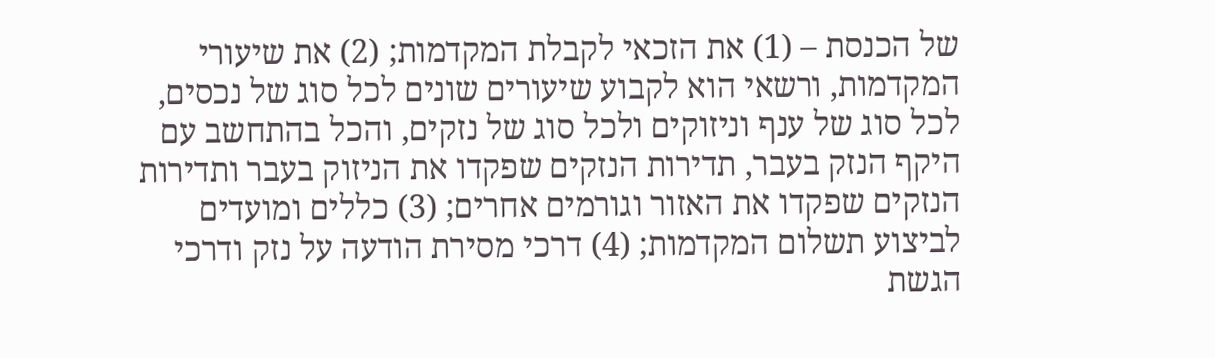של הכנסת – (1) את הזכאי לקבלת המקדמות; (2) את שיעורי המקדמות, ורשאי הוא לקבוע שיעורים שונים לכל סוג של נכסים, לכל סוג של ענף וניזוקים ולכל סוג של נזקים, והכל בהתחשב עם היקף הנזק בעבר, תדירות הנזקים שפקדו את הניזוק בעבר ותדירות הנזקים שפקדו את האזור וגורמים אחרים; (3) כללים ומועדים לביצוע תשלום המקדמות; (4) דרכי מסירת הודעה על נזק ודרכי הגשת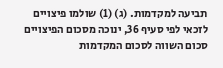תביעה למקדמות. (ג) (1) שולמו פיצויים לזכאי לפי סעיף 36, ינוכה מסכום הפיצויים סכום השווה לסכום המקדמות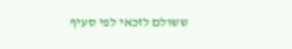ששולם לזכאי לפי סעיף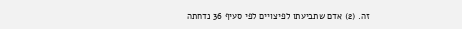זה. (2) אדם שתביעתו לפיצויים לפי סעיף 36 נדחתה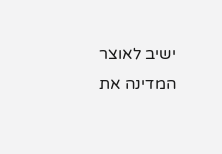ישיב לאוצר המדינה את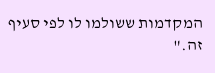המקדמות ששולמו לו לפי סעיף זה."